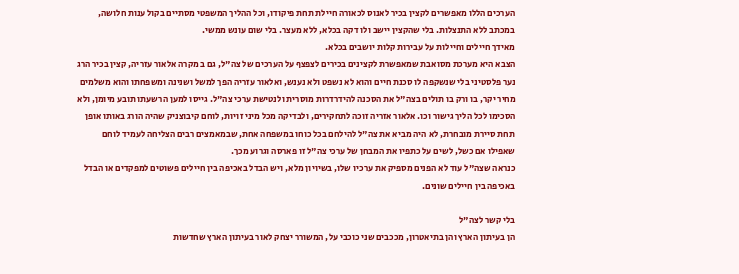הערכים הללו מאפשרים לקצין בכיר לאנוס לכאורה חיילת תחת פיקודו, וכל ההליך המשפטי מסתיים בקול ענות חלושה, במכתב ללא התנצלות. בלי שהקצין יישב ולו דקה בכלא, ללא מעצר. בלי שום עונש ממשי.
מאידך חיילים וחיילות על עבירות קלות יושבים בכלא.
הצבא היא מערכת מסואבת שמאפשרת לקצינים בכירים לצפצף על הערכים של צה"ל, גם ב מקרה אלאור עזריה, קצין בכיר הרג נער פלסטיני בלי שנשקפה לו סכנת חיים והוא לא נשפט ולא נענש, ואלאור עזריה הפך למשל ושנינה ומשפחתו והוא משלמים מחיר יקר, בו ורק בו תולים בצה"ל את הסכנה להידרדרות מוסרית ולנטישת ערכי צה"ל. גייסו למען הרשעתו תובע מיומן, ולא הסכימו לכל הליך גישור וכו. אלאור אזריה זוכה לתחקירים, ולבדיקה מכל מיני זויות, לוחם קיבוצניק שהיה הורג באותו אופן תחת סיירת מובחרת, לא היה מביא את צה"ל להילחם בכל כוחו במשפחה אחת, שבמאמצים רבים הצליחה לעמיד לוחם שאפילו אם כשל, לשים על כתפיו את המבחן של ערכי צה"ל זו פארסה וגרוע מכך.
כנראה שצה"ל עוד לא הפנים מספיק את ערכיו שלו, בשיויון מלא, ויש הבדל באכיפה בין חיילים פשוטים למפקדים או הבדל באכיפה בין חיילים שונים.

בלי קשר לצה"ל
הן בעיתון הארץ והן בתיאטרון, מככבים שני כוכבי על, המשורר יצחק לאור בעיתון הארץ שחדשות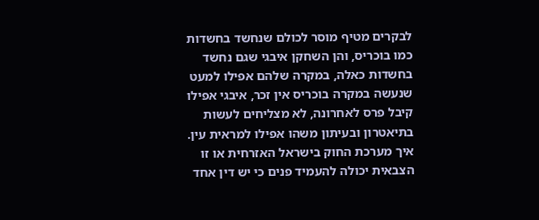לבקרים מטיף מוסר לכולם שנחשד בחשדות כמו בוכריס, והן השחקן איבגי שגם נחשד בחשדות כאלה, במקרה שלהם אפילו למעט שנעשה במקרה בוכריס אין זכר, איבגי אפילו קיבל פרס לאחרונה, לא מצליחים לעשות בתיאטרון ובעיתון משהו אפילו למראית עין.
איך מערכת החוק בישראל האזרחית או זו הצבאית יכולה להעמיד פנים כי יש דין אחד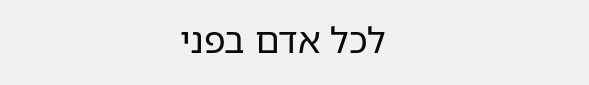לכל אדם בפני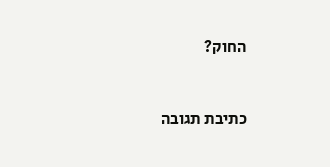החוק?


כתיבת תגובה